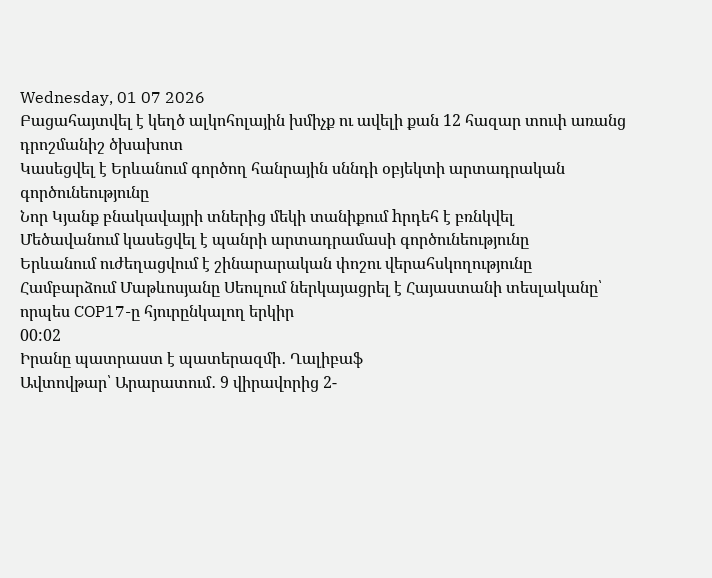Wednesday, 01 07 2026
Բացահայտվել է կեղծ ալկոհոլային խմիչք ու ավելի քան 12 հազար տուփ առանց դրոշմանիշ ծխախոտ
Կասեցվել է Երևանում գործող հանրային սննդի օբյեկտի արտադրական գործունեությունը
Նոր Կյանք բնակավայրի տներից մեկի տանիքում hրդեհ է բռնկվել
Մեծավանում կասեցվել է պանրի արտադրամասի գործունեությունը
Երևանում ուժեղացվում է շինարարական փոշու վերահսկողությունը
Համբարձում Մաթևոսյանը Սեուլում ներկայացրել է Հայաստանի տեսլականը՝ որպես COP17-ը հյուրընկալող երկիր
00:02
Իրանը պատրաստ է պատերազմի․ Ղալիբաֆ
Ավտովթար՝ Արարատում․ 9 վիրավորից 2-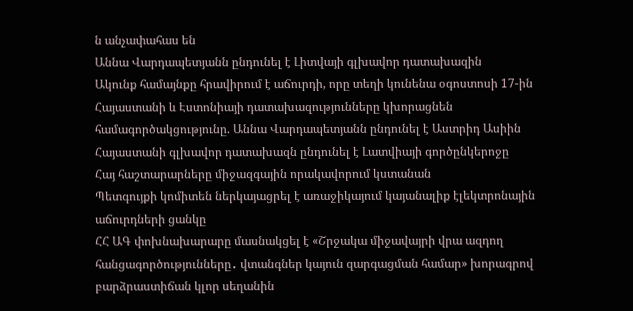ն անչափահաս են
Աննա Վարդապետյանն ընդունել է Լիտվայի գլխավոր դատախազին
Ակունք համայնքը հրավիրում է աճուրդի, որը տեղի կունենա օգոստոսի 17-ին
Հայաստանի և Էստոնիայի դատախազությունները կխորացնեն համագործակցությունը. Աննա Վարդապետյանն ընդունել է Աստրիդ Ասիին
Հայաստանի գլխավոր դատախազն ընդունել է Լատվիայի գործընկերոջը
Հայ հաշտարարները միջազգային որակավորում կստանան
Պետգույքի կոմիտեն ներկայացրել է առաջիկայում կայանալիք էլեկտրոնային աճուրդների ցանկը
ՀՀ ԱԳ փոխնախարարը մասնակցել է «Շրջակա միջավայրի վրա ազդող հանցագործությունները․ վտանգներ կայուն զարգացման համար» խորագրով բարձրաստիճան կլոր սեղանին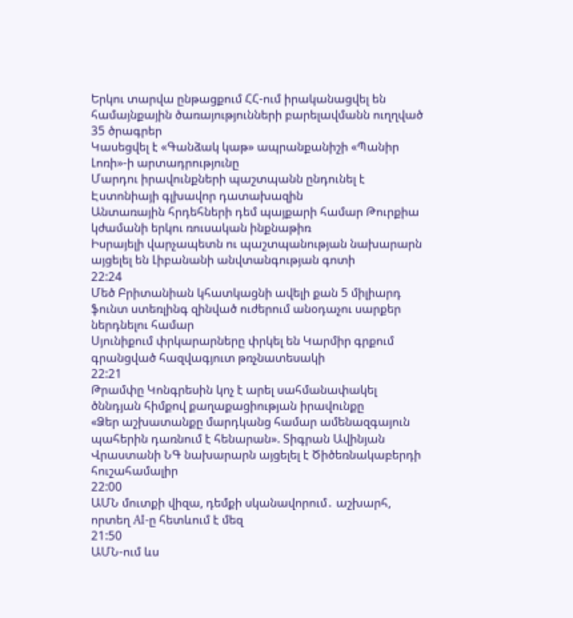Երկու տարվա ընթացքում ՀՀ-ում իրականացվել են համայնքային ծառայությունների բարելավմանն ուղղված 35 ծրագրեր
Կասեցվել է «Գանձակ կաթ» ապրանքանիշի «Պանիր Լոռի»-ի արտադրությունը
Մարդու իրավունքների պաշտպանն ընդունել է Էստոնիայի գլխավոր դատախազին
Անտառային հրդեհների դեմ պայքարի համար Թուրքիա կժամանի երկու ռուսական ինքնաթիռ
Իսրայելի վարչապետն ու պաշտպանության նախարարն այցելել են Լիբանանի անվտանգության գոտի
22:24
Մեծ Բրիտանիան կհատկացնի ավելի քան 5 միլիարդ ֆունտ ստեռլինգ զինված ուժերում անօդաչու սարքեր ներդնելու համար
Սյունիքում փրկարարները փրկել են Կարմիր գրքում գրանցված հազվագյուտ թռչնատեսակի
22:21
Թրամփը Կոնգրեսին կոչ է արել սահմանափակել ծննդյան հիմքով քաղաքացիության իրավունքը
«Ձեր աշխատանքը մարդկանց համար ամենազգայուն պահերին դառնում է հենարան». Տիգրան Ավինյան
Վրաստանի ՆԳ նախարարն այցելել է Ծիծեռնակաբերդի հուշահամալիր
22:00
ԱՄՆ մուտքի վիզա, դեմքի սկանավորում․ աշխարհ, որտեղ AI-ը հետևում է մեզ
21:50
ԱՄՆ-ում ևս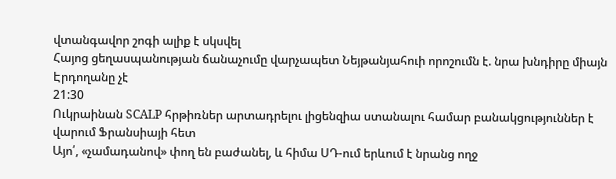վտանգավոր շոգի ալիք է սկսվել
Հայոց ցեղասպանության ճանաչումը վարչապետ Նեյթանյահուի որոշումն է. նրա խնդիրը միայն Էրդողանը չէ
21:30
Ուկրաինան SCALP հրթիռներ արտադրելու լիցենզիա ստանալու համար բանակցություններ է վարում Ֆրանսիայի հետ
Այո՛, «չամադանով» փող են բաժանել, և հիմա ՍԴ-ում երևում է նրանց ողջ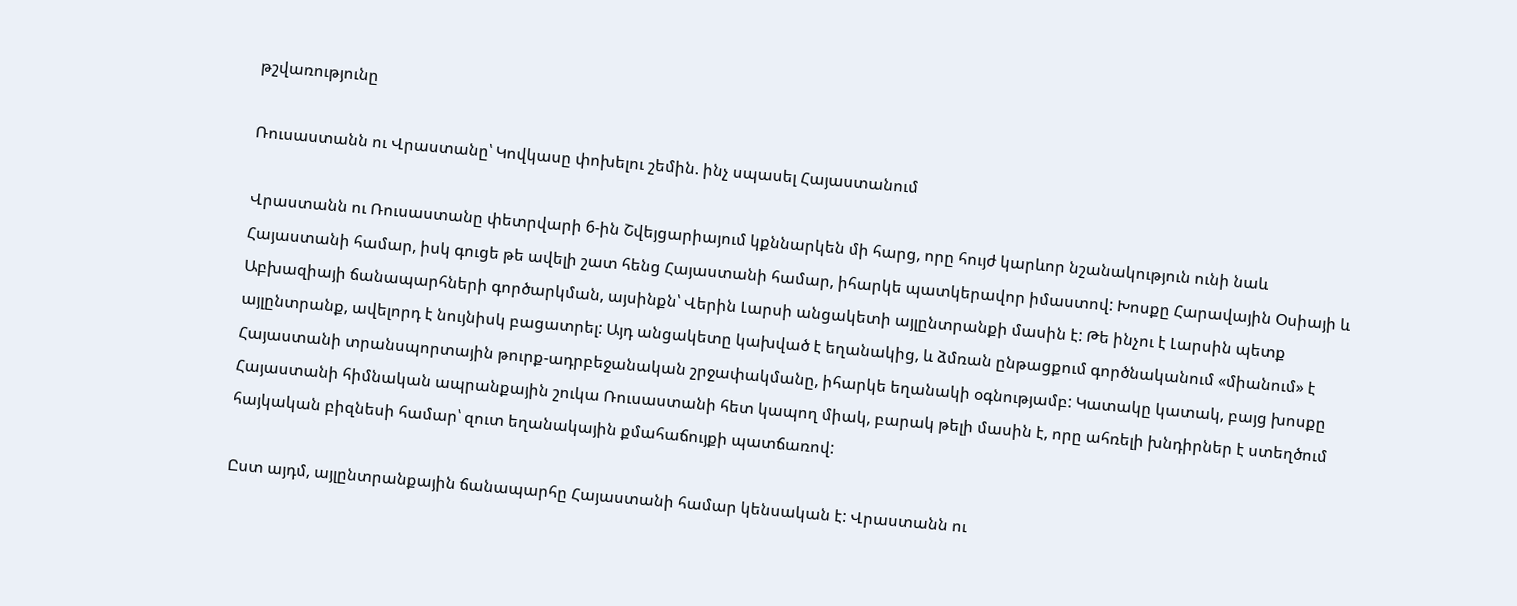թշվառությունը

Ռուսաստանն ու Վրաստանը՝ Կովկասը փոխելու շեմին. ինչ սպասել Հայաստանում

Վրաստանն ու Ռուսաստանը փետրվարի 6-ին Շվեյցարիայում կքննարկեն մի հարց, որը հույժ կարևոր նշանակություն ունի նաև Հայաստանի համար, իսկ գուցե թե ավելի շատ հենց Հայաստանի համար, իհարկե պատկերավոր իմաստով: Խոսքը Հարավային Օսիայի և Աբխազիայի ճանապարհների գործարկման, այսինքն՝ Վերին Լարսի անցակետի այլընտրանքի մասին է: Թե ինչու է Լարսին պետք այլընտրանք, ավելորդ է նույնիսկ բացատրել: Այդ անցակետը կախված է եղանակից, և ձմռան ընթացքում գործնականում «միանում» է Հայաստանի տրանսպորտային թուրք-ադրբեջանական շրջափակմանը, իհարկե եղանակի օգնությամբ: Կատակը կատակ, բայց խոսքը Հայաստանի հիմնական ապրանքային շուկա Ռուսաստանի հետ կապող միակ, բարակ թելի մասին է, որը ահռելի խնդիրներ է ստեղծում հայկական բիզնեսի համար՝ զուտ եղանակային քմահաճույքի պատճառով:

Ըստ այդմ, այլընտրանքային ճանապարհը Հայաստանի համար կենսական է: Վրաստանն ու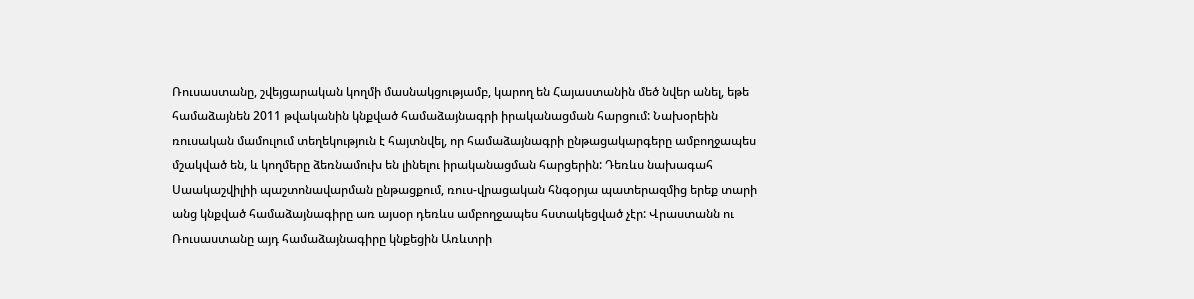Ռուսաստանը, շվեյցարական կողմի մասնակցությամբ, կարող են Հայաստանին մեծ նվեր անել, եթե համաձայնեն 2011 թվականին կնքված համաձայնագրի իրականացման հարցում: Նախօրեին ռուսական մամուլում տեղեկություն է հայտնվել, որ համաձայնագրի ընթացակարգերը ամբողջապես մշակված են, և կողմերը ձեռնամուխ են լինելու իրականացման հարցերին: Դեռևս նախագահ Սաակաշվիլիի պաշտոնավարման ընթացքում, ռուս-վրացական հնգօրյա պատերազմից երեք տարի անց կնքված համաձայնագիրը առ այսօր դեռևս ամբողջապես հստակեցված չէր: Վրաստանն ու Ռուսաստանը այդ համաձայնագիրը կնքեցին Առևտրի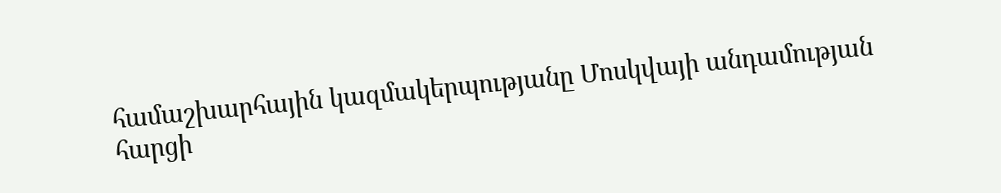համաշխարհային կազմակերպությանը Մոսկվայի անդամության հարցի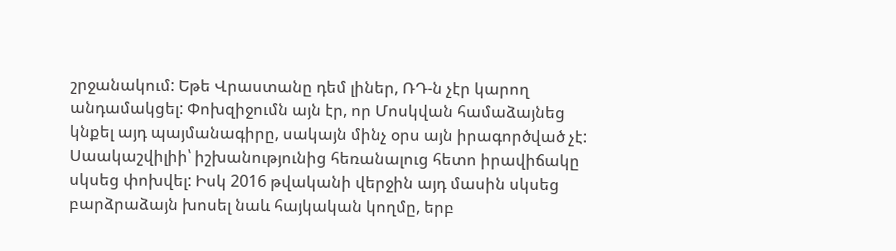շրջանակում: Եթե Վրաստանը դեմ լիներ, ՌԴ-ն չէր կարող անդամակցել: Փոխզիջումն այն էր, որ Մոսկվան համաձայնեց կնքել այդ պայմանագիրը, սակայն մինչ օրս այն իրագործված չէ: Սաակաշվիլիի՝ իշխանությունից հեռանալուց հետո իրավիճակը սկսեց փոխվել: Իսկ 2016 թվականի վերջին այդ մասին սկսեց բարձրաձայն խոսել նաև հայկական կողմը, երբ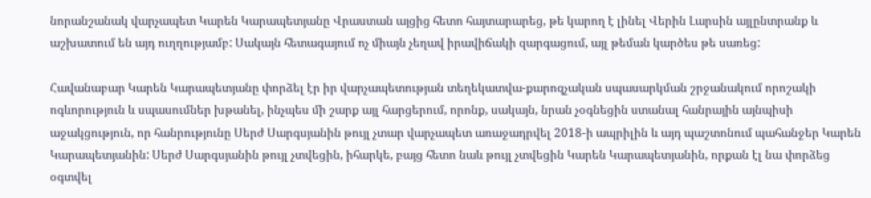նորանշանակ վարչապետ Կարեն Կարապետյանը Վրաստան այցից հետո հայտարարեց, թե կարող է լինել Վերին Լարսին այլընտրանք և աշխատում են այդ ուղղությամբ: Սակայն հետագայում ոչ միայն չեղավ իրավիճակի զարգացում, այլ թեման կարծես թե սառեց:

Հավանաբար Կարեն Կարապետյանը փորձել էր իր վարչապետության տեղեկատվա-քարոզչական սպասարկման շրջանակում որոշակի ոգևորություն և սպասումներ խթանել, ինչպես մի շարք այլ հարցերում, որոնք, սակայն, նրան չօգնեցին ստանալ հանրային այնպիսի աջակցություն, որ հանրությունը Սերժ Սարգսյանին թույլ չտար վարչապետ առաջադրվել 2018-ի ապրիլին և այդ պաշտոնում պահանջեր Կարեն Կարապետյանին: Սերժ Սարգսյանին թույլ չտվեցին, իհարկե, բայց հետո նաև թույլ չտվեցին Կարեն Կարապետյանին, որքան էլ նա փորձեց օգտվել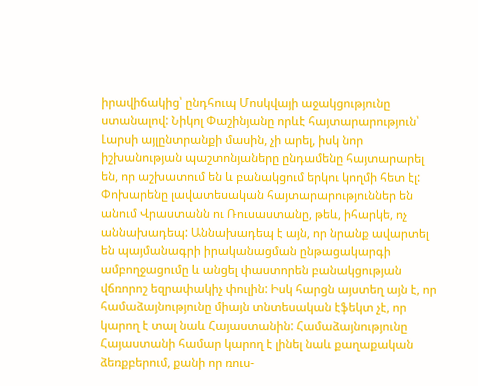իրավիճակից՝ ընդհուպ Մոսկվայի աջակցությունը ստանալով: Նիկոլ Փաշինյանը որևէ հայտարարություն՝ Լարսի այլընտրանքի մասին, չի արել, իսկ նոր իշխանության պաշտոնյաները ընդամենը հայտարարել են, որ աշխատում են և բանակցում երկու կողմի հետ էլ: Փոխարենը լավատեսական հայտարարություններ են անում Վրաստանն ու Ռուսաստանը, թեև, իհարկե, ոչ աննախադեպ: Աննախադեպ է այն, որ նրանք ավարտել են պայմանագրի իրականացման ընթացակարգի ամբողջացումը և անցել փաստորեն բանակցության վճռորոշ եզրափակիչ փուլին: Իսկ հարցն այստեղ այն է, որ համաձայնությունը միայն տնտեսական էֆեկտ չէ, որ կարող է տալ նաև Հայաստանին: Համաձայնությունը Հայաստանի համար կարող է լինել նաև քաղաքական ձեռքբերում, քանի որ ռուս-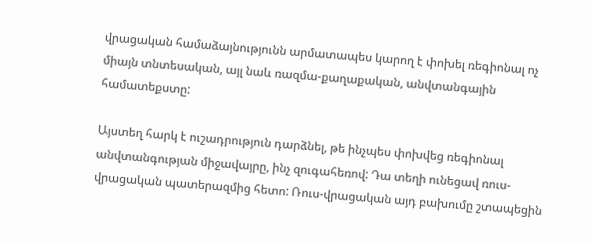վրացական համաձայնությունն արմատապես կարող է փոխել ռեգիոնալ ոչ միայն տնտեսական, այլ նաև ռազմա-քաղաքական, անվտանգային համատեքստը:

Այստեղ հարկ է ուշադրություն դարձնել, թե ինչպես փոխվեց ռեգիոնալ անվտանգության միջավայրը, ինչ զուգահեռով: Դա տեղի ունեցավ ռուս-վրացական պատերազմից հետո: Ռուս-վրացական այդ բախումը շտապեցին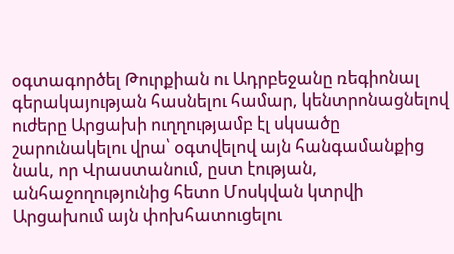օգտագործել Թուրքիան ու Ադրբեջանը ռեգիոնալ գերակայության հասնելու համար, կենտրոնացնելով ուժերը Արցախի ուղղությամբ էլ սկսածը շարունակելու վրա՝ օգտվելով այն հանգամանքից նաև, որ Վրաստանում, ըստ էության, անհաջողությունից հետո Մոսկվան կտրվի Արցախում այն փոխհատուցելու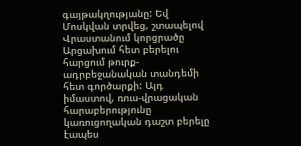գայթակղությանը: Եվ Մոսկվան տրվեց, շտապելով Վրաստանում կորցրածը Արցախում հետ բերելու հարցում թուրք-ադրբեջանական տանդեմի հետ գործարքի: Այդ իմաստով, ռուս-վրացական հարաբերությունը կառուցողական դաշտ բերելը էապես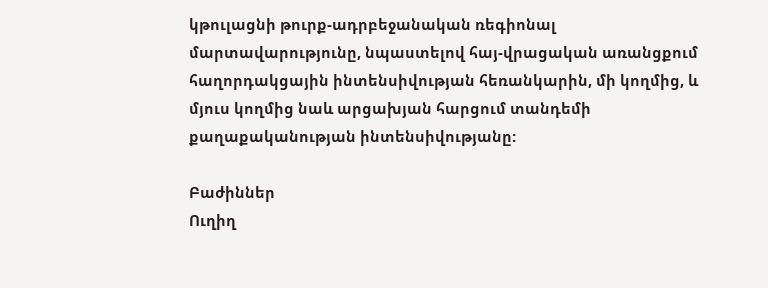կթուլացնի թուրք-ադրբեջանական ռեգիոնալ մարտավարությունը, նպաստելով հայ-վրացական առանցքում հաղորդակցային ինտենսիվության հեռանկարին, մի կողմից, և մյուս կողմից նաև արցախյան հարցում տանդեմի քաղաքականության ինտենսիվությանը:

Բաժիններ
Ուղիղ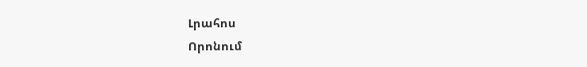Լրահոս
Որոնում